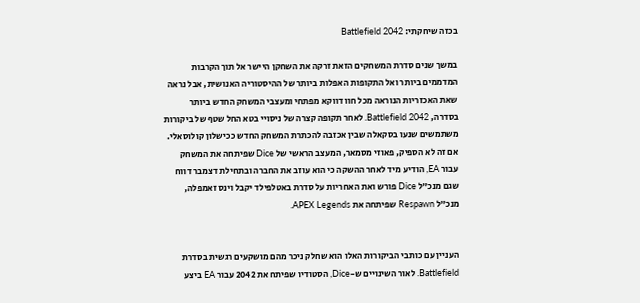בכזה שיחקתי: Battlefield 2042

במשך שנים סדרת המשחקים הזאת זרקה את השחקן היישר אל תוך הקרבות המדממים ביותר ואל התקופות האפלות ביותר של ההיסטוריה האנושית, אבל נראה שאת האכזריות הנוראה מכל חוו דווקא מפתחי ומעצבי המשחק החדש ביותר בסדרה, Battlefield 2042. לאחר תקופה קצרה של ניסויי בטא החל שטף של ביקורות משתמשים שנעו בסקאלה שבין אכזבה להכתרת המשחק החדש ככישלון קולוסאלי. אם זה לא הספיק, פאוזי מסמאר, המעצב הראשי של Dice שפיתחה את המשחק עבור EA, הודיע מיד לאחר ההשקה כי הוא עוזב את החברה ובתחילת דצמבר דווח שגם מנכ”ל Dice פורש ואת האחריות על סדרת באטלפילד יקבל וינס זאמפלה, מנכ”ל Respawn שפיתחה את APEX Legends.


העניין עם כותבי הביקורות האלו הוא שחלק ניכר מהם מושקעים רגשית בסדרת Battlefield. לאור השינויים ש-Dice, הסטודיו שפיתח את 2042 עבור EA ביצע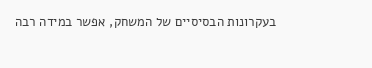בעקרונות הבסיסיים של המשחק, אפשר במידה רבה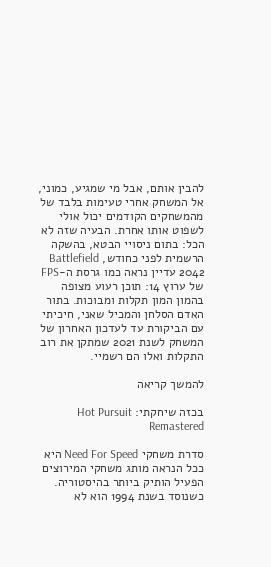להבין אותם, אבל מי שמגיע, כמוני, אל המשחק אחרי טעימות בלבד של מהמשחקים הקודמים יכול אולי לשפוט אותו אחרת. הבעיה שזה לא הכל: בתום ניסויי הבטא, בהשקה הרשמית לפני כחודש, Battlefield 2042 עדיין נראה כמו גרסת ה-FPS של ערוץ 14: תוכן רעוע מצופה בהמון המון תקלות ומבוכות. בתור האדם הסלחן והמכיל שאני, חיכיתי עם הביקורת עד לעדכון האחרון של המשחק לשנת 2021 שמתקן את רוב התקלות ואלו הם רשמיי.

להמשך קריאה

בכזה שיחקתי: Hot Pursuit Remastered

סדרת משחקי Need For Speed היא ככל הנראה מותג משחקי המירוצים הפעיל הותיק ביותר בהיסטוריה. כשנוסד בשנת 1994 הוא לא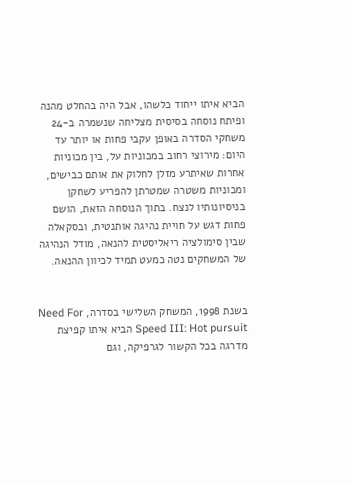הביא איתו ייחוד כלשהו, אבל היה בהחלט מהנה ופיתח נוסחה בסיסית מצליחה שנשמרה ב-24 משחקי הסדרה באופן עקבי פחות או יותר עד היום: מירוצי רחוב במכוניות על, בין מכוניות אחרות שאיתרע מזלן לחלוק את אותם כבישים, ומכוניות משטרה שמטרתן להפריע לשחקן בניסיונותיו לנצח. בתוך הנוסחה הזאת, הושם פחות דגש על חויית נהיגה אותנטית, ובסקאלה שבין סימולציה ריאליסטית להנאה, מודל הנהיגה של המשחקים נטה כמעט תמיד לכיוון ההנאה.


בשנת 1998, המשחק השלישי בסדרה, Need For Speed III: Hot pursuit הביא איתו קפיצת מדרגה בכל הקשור לגרפיקה, וגם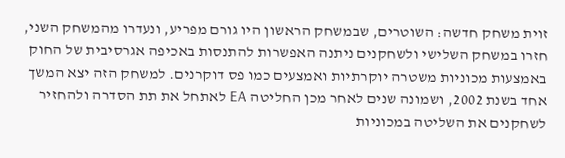זוית משחק חדשה: השוטרים, שבמשחק הראשון היו גורם מפריע, ונעדרו מהמשחק השני, חזרו במשחק השלישי ולשחקנים ניתנה האפשרות להתנסות באכיפה אגרסיבית של החוק באמצעות מכוניות משטרה יוקרתיות ואמצעים כמו פס דוקרנים. למשחק הזה יצא המשך אחד בשנת 2002, ושמונה שנים לאחר מכן החליטה EA לאתחל את תת הסדרה ולהחזיר לשחקנים את השליטה במכוניות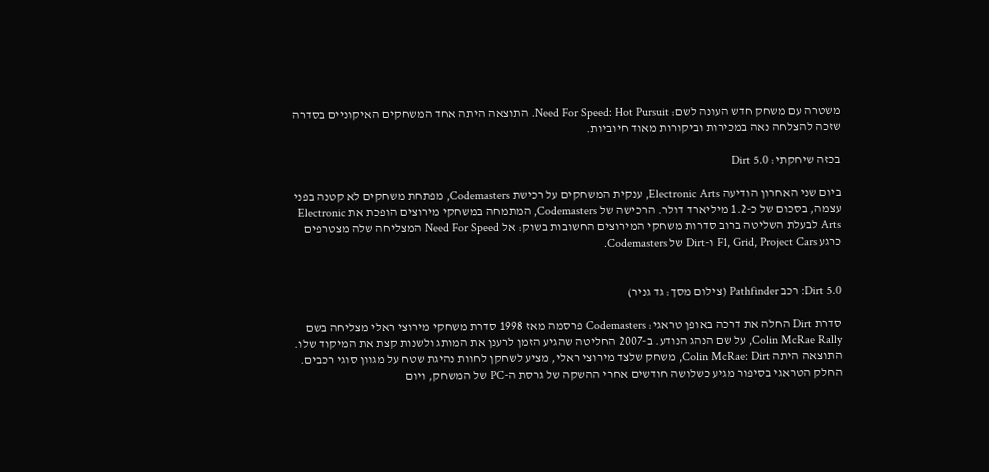משטרה עם משחק חדש העונה לשם: Need For Speed: Hot Pursuit. התוצאה היתה אחד המשחקים האיקוניים בסדרה שזכה להצלחה נאה במכירות וביקורות מאוד חיוביות.

בכזה שיחקתי: Dirt 5.0

ביום שני האחרון הודיעה Electronic Arts, ענקית המשחקים על רכישת Codemasters, מפתחת משחקים לא קטנה בפני עצמה, בסכום של כ-1.2 מיליארד דולר. הרכישה של Codemasters, המתמחה במשחקי מירוצים הופכת את Electronic Arts לבעלת השליטה ברוב סדרות משחקי המירוצים החשובות בשוק: אל Need For Speed המצליחה שלה מצטרפים כרגע F1, Grid, Project Cars ו-Dirt של Codemasters.


Dirt 5.0: רכב Pathfinder (צילום מסך: גד גניר)

סדרת Dirt החלה את דרכה באופן טראגי: Codemasters פרסמה מאז 1998 סדרת משחקי מירוצי ראלי מצליחה בשם Colin McRae Rally, על שם הנהג הנודע. ב-2007 החליטה שהגיע הזמן לרענן את המותג ולשנות קצת את המיקוד שלו. התוצאה היתה Colin McRae: Dirt, משחק שלצד מירוצי ראלי, מציע לשחקן לחוות נהיגת שטח על מגוון סוגי רכבים. החלק הטראגי בסיפור מגיע כשלושה חודשים אחרי ההשקה של גרסת ה-PC של המשחק, ויום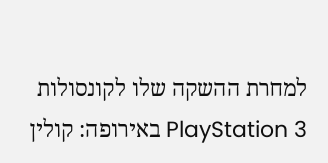למחרת ההשקה שלו לקונסולות PlayStation 3 באירופה: קולין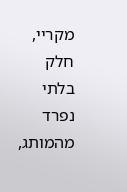מקריי, חלק בלתי נפרד מהמותג,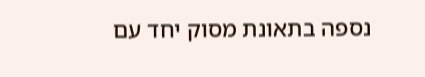נספה בתאונת מסוק יחד עם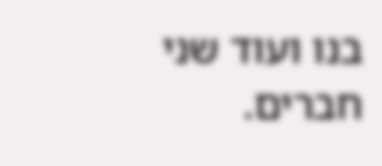בנו ועוד שני חברים.